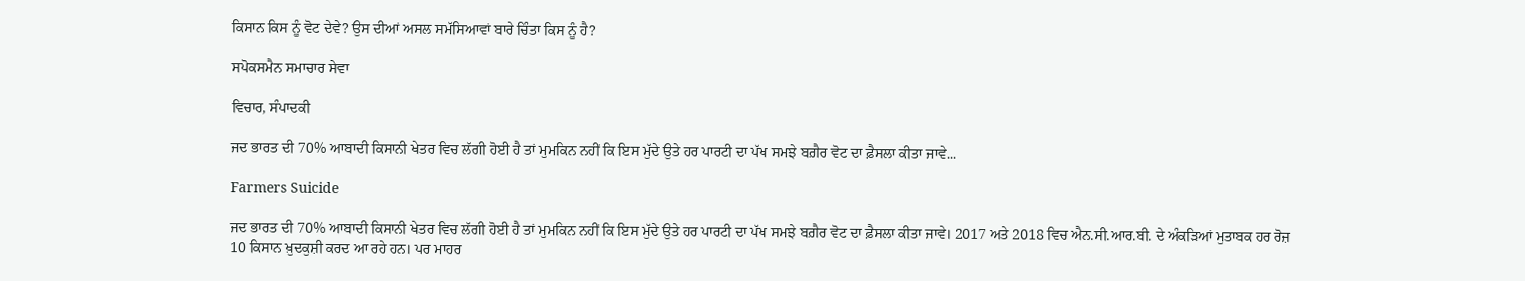ਕਿਸਾਨ ਕਿਸ ਨੂੰ ਵੋਟ ਦੇਵੇ? ਉਸ ਦੀਆਂ ਅਸਲ ਸਮੱਸਿਆਵਾਂ ਬਾਰੇ ਚਿੰਤਾ ਕਿਸ ਨੂੰ ਹੈ?

ਸਪੋਕਸਮੈਨ ਸਮਾਚਾਰ ਸੇਵਾ

ਵਿਚਾਰ, ਸੰਪਾਦਕੀ

ਜਦ ਭਾਰਤ ਦੀ 70% ਆਬਾਦੀ ਕਿਸਾਨੀ ਖੇਤਰ ਵਿਚ ਲੱਗੀ ਹੋਈ ਹੈ ਤਾਂ ਮੁਮਕਿਨ ਨਹੀਂ ਕਿ ਇਸ ਮੁੱਦੇ ਉਤੇ ਹਰ ਪਾਰਟੀ ਦਾ ਪੱਖ ਸਮਝੇ ਬਗ਼ੈਰ ਵੋਟ ਦਾ ਫ਼ੈਸਲਾ ਕੀਤਾ ਜਾਵੇ...

Farmers Suicide

ਜਦ ਭਾਰਤ ਦੀ 70% ਆਬਾਦੀ ਕਿਸਾਨੀ ਖੇਤਰ ਵਿਚ ਲੱਗੀ ਹੋਈ ਹੈ ਤਾਂ ਮੁਮਕਿਨ ਨਹੀਂ ਕਿ ਇਸ ਮੁੱਦੇ ਉਤੇ ਹਰ ਪਾਰਟੀ ਦਾ ਪੱਖ ਸਮਝੇ ਬਗ਼ੈਰ ਵੋਟ ਦਾ ਫ਼ੈਸਲਾ ਕੀਤਾ ਜਾਵੇ। 2017 ਅਤੇ 2018 ਵਿਚ ਐਨ.ਸੀ.ਆਰ.ਬੀ. ਦੇ ਅੰਕੜਿਆਂ ਮੁਤਾਬਕ ਹਰ ਰੋਜ਼ 10 ਕਿਸਾਨ ਖ਼ੁਦਕੁਸ਼ੀ ਕਰਦ ਆ ਰਹੇ ਹਨ। ਪਰ ਮਾਹਰ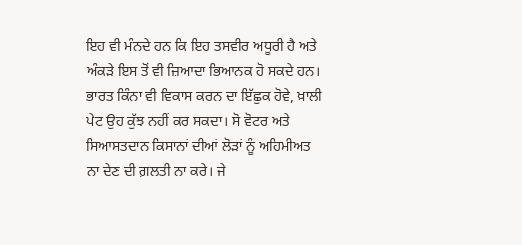ਇਹ ਵੀ ਮੰਨਦੇ ਹਨ ਕਿ ਇਹ ਤਸਵੀਰ ਅਧੂਰੀ ਹੈ ਅਤੇ ਅੰਕੜੇ ਇਸ ਤੋਂ ਵੀ ਜ਼ਿਆਦਾ ਭਿਆਨਕ ਹੋ ਸਕਦੇ ਹਨ। ਭਾਰਤ ਕਿੰਨਾ ਵੀ ਵਿਕਾਸ ਕਰਨ ਦਾ ਇੱਛੁਕ ਹੋਵੇ, ਖ਼ਾਲੀ ਪੇਟ ਉਹ ਕੁੱਝ ਨਹੀਂ ਕਰ ਸਕਦਾ। ਸੋ ਵੋਟਰ ਅਤੇ ਸਿਆਸਤਦਾਨ ਕਿਸਾਨਾਂ ਦੀਆਂ ਲੋੜਾਂ ਨੂੰ ਅਹਿਮੀਅਤ ਨਾ ਦੇਣ ਦੀ ਗ਼ਲਤੀ ਨਾ ਕਰੇ। ਜੇ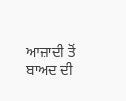ਆਜ਼ਾਦੀ ਤੋਂ ਬਾਅਦ ਦੀ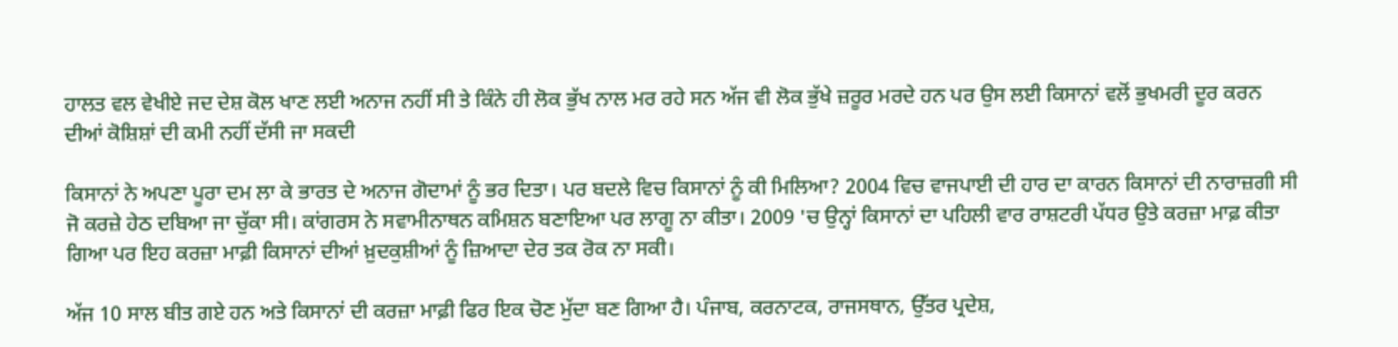ਹਾਲਤ ਵਲ ਵੇਖੀਏ ਜਦ ਦੇਸ਼ ਕੋਲ ਖਾਣ ਲਈ ਅਨਾਜ ਨਹੀਂ ਸੀ ਤੇ ਕਿੰਨੇ ਹੀ ਲੋਕ ਭੁੱਖ ਨਾਲ ਮਰ ਰਹੇ ਸਨ ਅੱਜ ਵੀ ਲੋਕ ਭੁੱਖੇ ਜ਼ਰੂਰ ਮਰਦੇ ਹਨ ਪਰ ਉਸ ਲਈ ਕਿਸਾਨਾਂ ਵਲੋਂ ਭੁਖਮਰੀ ਦੂਰ ਕਰਨ ਦੀਆਂ ਕੋਸ਼ਿਸ਼ਾਂ ਦੀ ਕਮੀ ਨਹੀਂ ਦੱਸੀ ਜਾ ਸਕਦੀ

ਕਿਸਾਨਾਂ ਨੇ ਅਪਣਾ ਪੂਰਾ ਦਮ ਲਾ ਕੇ ਭਾਰਤ ਦੇ ਅਨਾਜ ਗੋਦਾਮਾਂ ਨੂੰ ਭਰ ਦਿਤਾ। ਪਰ ਬਦਲੇ ਵਿਚ ਕਿਸਾਨਾਂ ਨੂੰ ਕੀ ਮਿਲਿਆ? 2004 ਵਿਚ ਵਾਜਪਾਈ ਦੀ ਹਾਰ ਦਾ ਕਾਰਨ ਕਿਸਾਨਾਂ ਦੀ ਨਾਰਾਜ਼ਗੀ ਸੀ ਜੋ ਕਰਜ਼ੇ ਹੇਠ ਦਬਿਆ ਜਾ ਚੁੱਕਾ ਸੀ। ਕਾਂਗਰਸ ਨੇ ਸਵਾਮੀਨਾਥਨ ਕਮਿਸ਼ਨ ਬਣਾਇਆ ਪਰ ਲਾਗੂ ਨਾ ਕੀਤਾ। 2009 'ਚ ਉਨ੍ਹਾਂ ਕਿਸਾਨਾਂ ਦਾ ਪਹਿਲੀ ਵਾਰ ਰਾਸ਼ਟਰੀ ਪੱਧਰ ਉਤੇ ਕਰਜ਼ਾ ਮਾਫ਼ ਕੀਤਾ ਗਿਆ ਪਰ ਇਹ ਕਰਜ਼ਾ ਮਾਫ਼ੀ ਕਿਸਾਨਾਂ ਦੀਆਂ ਖ਼ੁਦਕੁਸ਼ੀਆਂ ਨੂੰ ਜ਼ਿਆਦਾ ਦੇਰ ਤਕ ਰੋਕ ਨਾ ਸਕੀ।

ਅੱਜ 10 ਸਾਲ ਬੀਤ ਗਏ ਹਨ ਅਤੇ ਕਿਸਾਨਾਂ ਦੀ ਕਰਜ਼ਾ ਮਾਫ਼ੀ ਫਿਰ ਇਕ ਚੋਣ ਮੁੱਦਾ ਬਣ ਗਿਆ ਹੈ। ਪੰਜਾਬ, ਕਰਨਾਟਕ, ਰਾਜਸਥਾਨ, ਉੱਤਰ ਪ੍ਰਦੇਸ਼,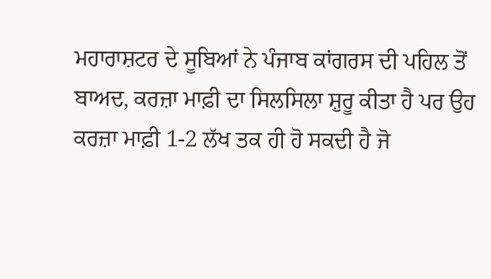ਮਹਾਰਾਸ਼ਟਰ ਦੇ ਸੂਬਿਆਂ ਨੇ ਪੰਜਾਬ ਕਾਂਗਰਸ ਦੀ ਪਹਿਲ ਤੋਂ ਬਾਅਦ, ਕਰਜ਼ਾ ਮਾਫ਼ੀ ਦਾ ਸਿਲਸਿਲਾ ਸ਼ੁਰੂ ਕੀਤਾ ਹੈ ਪਰ ਉਹ ਕਰਜ਼ਾ ਮਾਫ਼ੀ 1-2 ਲੱਖ ਤਕ ਹੀ ਹੋ ਸਕਦੀ ਹੈ ਜੋ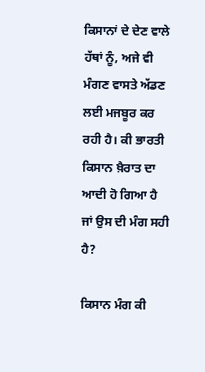ਕਿਸਾਨਾਂ ਦੇ ਦੇਣ ਵਾਲੇ ਹੱਥਾਂ ਨੂੰ, ਅਜੇ ਵੀ ਮੰਗਣ ਵਾਸਤੇ ਅੱਡਣ ਲਈ ਮਜਬੂਰ ਕਰ ਰਹੀ ਹੈ। ਕੀ ਭਾਰਤੀ ਕਿਸਾਨ ਖ਼ੈਰਾਤ ਦਾ ਆਦੀ ਹੋ ਗਿਆ ਹੈ ਜਾਂ ਉਸ ਦੀ ਮੰਗ ਸਹੀ ਹੈ?

ਕਿਸਾਨ ਮੰਗ ਕੀ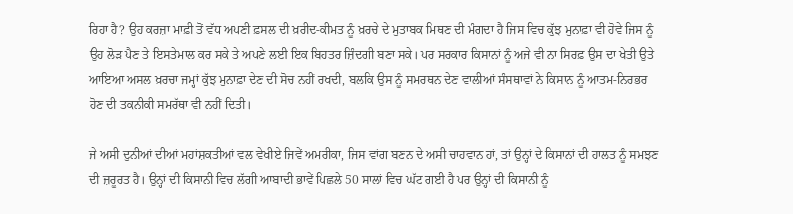ਰਿਹਾ ਹੈ? ਉਹ ਕਰਜ਼ਾ ਮਾਫ਼ੀ ਤੋਂ ਵੱਧ ਅਪਣੀ ਫ਼ਸਲ ਦੀ ਖ਼ਰੀਦ-ਕੀਮਤ ਨੂੰ ਖ਼ਰਚੇ ਦੇ ਮੁਤਾਬਕ ਮਿਥਣ ਦੀ ਮੰਗਦਾ ਹੈ ਜਿਸ ਵਿਚ ਕੁੱਝ ਮੁਨਾਫ਼ਾ ਵੀ ਹੋਵੇ ਜਿਸ ਨੂੰ ਉਹ ਲੋੜ ਪੈਣ ਤੇ ਇਸਤੇਮਾਲ ਕਰ ਸਕੇ ਤੇ ਅਪਣੇ ਲਈ ਇਕ ਬਿਹਤਰ ਜ਼ਿੰਦਗੀ ਬਣਾ ਸਕੇ। ਪਰ ਸਰਕਾਰ ਕਿਸਾਨਾਂ ਨੂੰ ਅਜੇ ਵੀ ਨਾ ਸਿਰਫ਼ ਉਸ ਦਾ ਖੇਤੀ ਉਤੇ ਆਇਆ ਅਸਲ ਖ਼ਰਚਾ ਜਮ੍ਹਾਂ ਕੁੱਝ ਮੁਨਾਫ਼ਾ ਦੇਣ ਦੀ ਸੋਚ ਨਹੀਂ ਰਖਦੀ, ਬਲਕਿ ਉਸ ਨੂੰ ਸਮਰਥਨ ਦੇਣ ਵਾਲੀਆਂ ਸੰਸਥਾਵਾਂ ਨੇ ਕਿਸਾਨ ਨੂੰ ਆਤਮ-ਨਿਰਭਰ ਹੋਣ ਦੀ ਤਕਨੀਕੀ ਸਮਰੱਥਾ ਵੀ ਨਹੀਂ ਦਿਤੀ।

ਜੇ ਅਸੀ ਦੁਨੀਆਂ ਦੀਆਂ ਮਹਾਂਸ਼ਕਤੀਆਂ ਵਲ ਵੇਖੀਏ ਜਿਵੇਂ ਅਮਰੀਕਾ, ਜਿਸ ਵਾਂਗ ਬਣਨ ਦੇ ਅਸੀ ਚਾਹਵਾਨ ਹਾਂ, ਤਾਂ ਉਨ੍ਹਾਂ ਦੇ ਕਿਸਾਨਾਂ ਦੀ ਹਾਲਤ ਨੂੰ ਸਮਝਣ ਦੀ ਜ਼ਰੂਰਤ ਹੈ। ਉਨ੍ਹਾਂ ਦੀ ਕਿਸਾਨੀ ਵਿਚ ਲੱਗੀ ਆਬਾਦੀ ਭਾਵੇਂ ਪਿਛਲੇ 50 ਸਾਲਾਂ ਵਿਚ ਘੱਟ ਗਈ ਹੈ ਪਰ ਉਨ੍ਹਾਂ ਦੀ ਕਿਸਾਨੀ ਨੂੰ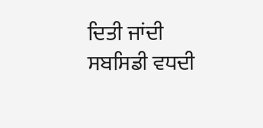ਦਿਤੀ ਜਾਂਦੀ ਸਬਸਿਡੀ ਵਧਦੀ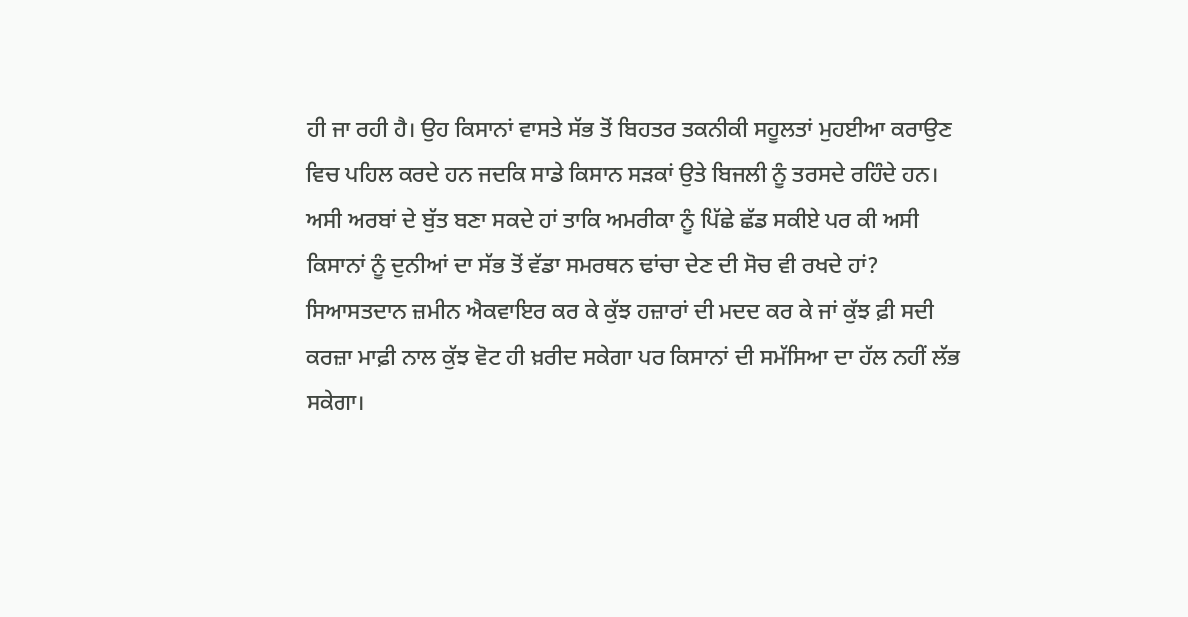ਹੀ ਜਾ ਰਹੀ ਹੈ। ਉਹ ਕਿਸਾਨਾਂ ਵਾਸਤੇ ਸੱਭ ਤੋਂ ਬਿਹਤਰ ਤਕਨੀਕੀ ਸਹੂਲਤਾਂ ਮੁਹਈਆ ਕਰਾਉਣ ਵਿਚ ਪਹਿਲ ਕਰਦੇ ਹਨ ਜਦਕਿ ਸਾਡੇ ਕਿਸਾਨ ਸੜਕਾਂ ਉਤੇ ਬਿਜਲੀ ਨੂੰ ਤਰਸਦੇ ਰਹਿੰਦੇ ਹਨ। ਅਸੀ ਅਰਬਾਂ ਦੇ ਬੁੱਤ ਬਣਾ ਸਕਦੇ ਹਾਂ ਤਾਕਿ ਅਮਰੀਕਾ ਨੂੰ ਪਿੱਛੇ ਛੱਡ ਸਕੀਏ ਪਰ ਕੀ ਅਸੀ ਕਿਸਾਨਾਂ ਨੂੰ ਦੁਨੀਆਂ ਦਾ ਸੱਭ ਤੋਂ ਵੱਡਾ ਸਮਰਥਨ ਢਾਂਚਾ ਦੇਣ ਦੀ ਸੋਚ ਵੀ ਰਖਦੇ ਹਾਂ? ਸਿਆਸਤਦਾਨ ਜ਼ਮੀਨ ਐਕਵਾਇਰ ਕਰ ਕੇ ਕੁੱਝ ਹਜ਼ਾਰਾਂ ਦੀ ਮਦਦ ਕਰ ਕੇ ਜਾਂ ਕੁੱਝ ਫ਼ੀ ਸਦੀ ਕਰਜ਼ਾ ਮਾਫ਼ੀ ਨਾਲ ਕੁੱਝ ਵੋਟ ਹੀ ਖ਼ਰੀਦ ਸਕੇਗਾ ਪਰ ਕਿਸਾਨਾਂ ਦੀ ਸਮੱਸਿਆ ਦਾ ਹੱਲ ਨਹੀਂ ਲੱਭ ਸਕੇਗਾ।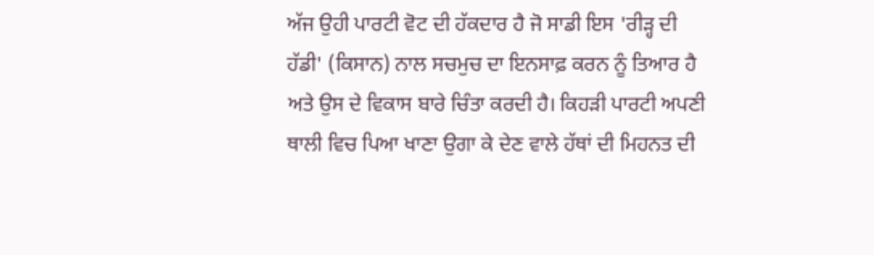ਅੱਜ ਉਹੀ ਪਾਰਟੀ ਵੋਟ ਦੀ ਹੱਕਦਾਰ ਹੈ ਜੋ ਸਾਡੀ ਇਸ 'ਰੀੜ੍ਹ ਦੀ ਹੱਡੀ' (ਕਿਸਾਨ) ਨਾਲ ਸਚਮੁਚ ਦਾ ਇਨਸਾਫ਼ ਕਰਨ ਨੂੰ ਤਿਆਰ ਹੈ ਅਤੇ ਉਸ ਦੇ ਵਿਕਾਸ ਬਾਰੇ ਚਿੰਤਾ ਕਰਦੀ ਹੈ। ਕਿਹੜੀ ਪਾਰਟੀ ਅਪਣੀ ਥਾਲੀ ਵਿਚ ਪਿਆ ਖਾਣਾ ਉਗਾ ਕੇ ਦੇਣ ਵਾਲੇ ਹੱਥਾਂ ਦੀ ਮਿਹਨਤ ਦੀ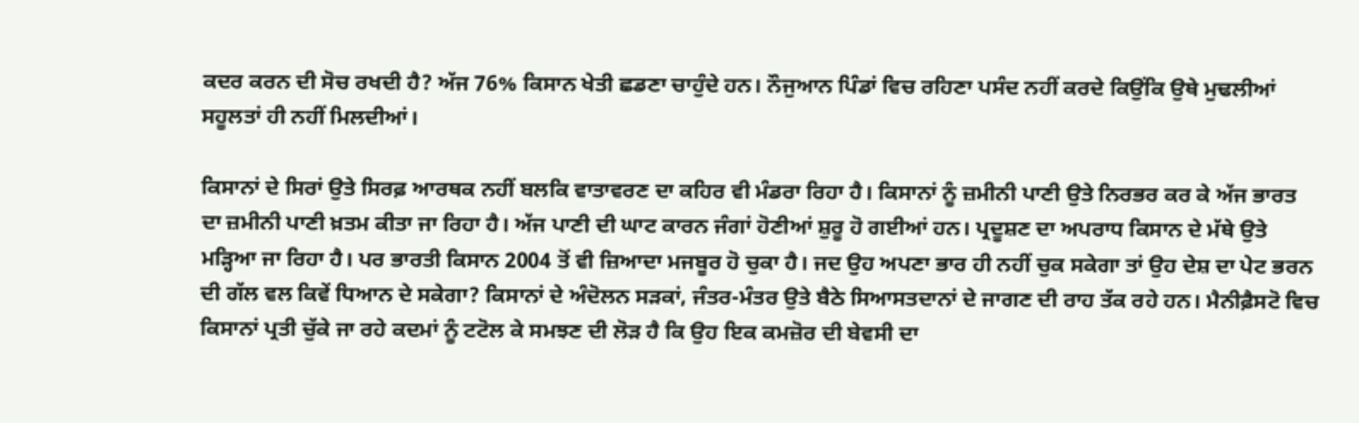ਕਦਰ ਕਰਨ ਦੀ ਸੋਚ ਰਖਦੀ ਹੈ? ਅੱਜ 76% ਕਿਸਾਨ ਖੇਤੀ ਛਡਣਾ ਚਾਹੁੰਦੇ ਹਨ। ਨੌਜੁਆਨ ਪਿੰਡਾਂ ਵਿਚ ਰਹਿਣਾ ਪਸੰਦ ਨਹੀਂ ਕਰਦੇ ਕਿਉਂਕਿ ਉਥੇ ਮੁਢਲੀਆਂ ਸਹੂਲਤਾਂ ਹੀ ਨਹੀਂ ਮਿਲਦੀਆਂ।

ਕਿਸਾਨਾਂ ਦੇ ਸਿਰਾਂ ਉਤੇ ਸਿਰਫ਼ ਆਰਥਕ ਨਹੀਂ ਬਲਕਿ ਵਾਤਾਵਰਣ ਦਾ ਕਹਿਰ ਵੀ ਮੰਡਰਾ ਰਿਹਾ ਹੈ। ਕਿਸਾਨਾਂ ਨੂੰ ਜ਼ਮੀਨੀ ਪਾਣੀ ਉਤੇ ਨਿਰਭਰ ਕਰ ਕੇ ਅੱਜ ਭਾਰਤ ਦਾ ਜ਼ਮੀਨੀ ਪਾਣੀ ਖ਼ਤਮ ਕੀਤਾ ਜਾ ਰਿਹਾ ਹੈ। ਅੱਜ ਪਾਣੀ ਦੀ ਘਾਟ ਕਾਰਨ ਜੰਗਾਂ ਹੋਣੀਆਂ ਸ਼ੁਰੂ ਹੋ ਗਈਆਂ ਹਨ। ਪ੍ਰਦੂਸ਼ਣ ਦਾ ਅਪਰਾਧ ਕਿਸਾਨ ਦੇ ਮੱਥੇ ਉਤੇ ਮੜ੍ਹਿਆ ਜਾ ਰਿਹਾ ਹੈ। ਪਰ ਭਾਰਤੀ ਕਿਸਾਨ 2004 ਤੋਂ ਵੀ ਜ਼ਿਆਦਾ ਮਜਬੂਰ ਹੋ ਚੁਕਾ ਹੈ। ਜਦ ਉਹ ਅਪਣਾ ਭਾਰ ਹੀ ਨਹੀਂ ਚੁਕ ਸਕੇਗਾ ਤਾਂ ਉਹ ਦੇਸ਼ ਦਾ ਪੇਟ ਭਰਨ ਦੀ ਗੱਲ ਵਲ ਕਿਵੇਂ ਧਿਆਨ ਦੇ ਸਕੇਗਾ? ਕਿਸਾਨਾਂ ਦੇ ਅੰਦੋਲਨ ਸੜਕਾਂ, ਜੰਤਰ-ਮੰਤਰ ਉਤੇ ਬੈਠੇ ਸਿਆਸਤਦਾਨਾਂ ਦੇ ਜਾਗਣ ਦੀ ਰਾਹ ਤੱਕ ਰਹੇ ਹਨ। ਮੈਨੀਫ਼ੈਸਟੋ ਵਿਚ ਕਿਸਾਨਾਂ ਪ੍ਰਤੀ ਚੁੱਕੇ ਜਾ ਰਹੇ ਕਦਮਾਂ ਨੂੰ ਟਟੋਲ ਕੇ ਸਮਝਣ ਦੀ ਲੋੜ ਹੈ ਕਿ ਉਹ ਇਕ ਕਮਜ਼ੋਰ ਦੀ ਬੇਵਸੀ ਦਾ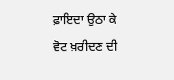ਫ਼ਾਇਦਾ ਉਠਾ ਕੇ ਵੋਟ ਖ਼ਰੀਦਣ ਦੀ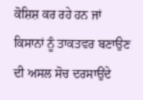ਕੋਸ਼ਿਸ਼ ਕਰ ਰਹੇ ਹਨ ਜਾਂ ਕਿਸਾਨਾਂ ਨੂੰ ਤਾਕਤਵਰ ਬਣਾਉਣ ਦੀ ਅਸਲ ਸੋਚ ਦਰਸਾਉਂਦੇ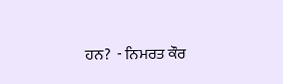ਹਨ?  - ਨਿਮਰਤ ਕੌਰ